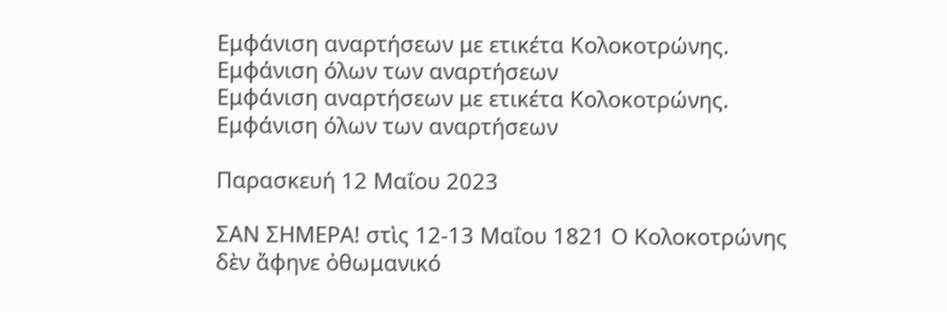Εμφάνιση αναρτήσεων με ετικέτα Κολοκοτρώνης. Εμφάνιση όλων των αναρτήσεων
Εμφάνιση αναρτήσεων με ετικέτα Κολοκοτρώνης. Εμφάνιση όλων των αναρτήσεων

Παρασκευή 12 Μαΐου 2023

ΣΑΝ ΣΗΜΕΡΑ! στὶς 12-13 Μαΐου 1821 Ο Κολοκοτρώνης δὲν ἄφηνε ὀθωμανικό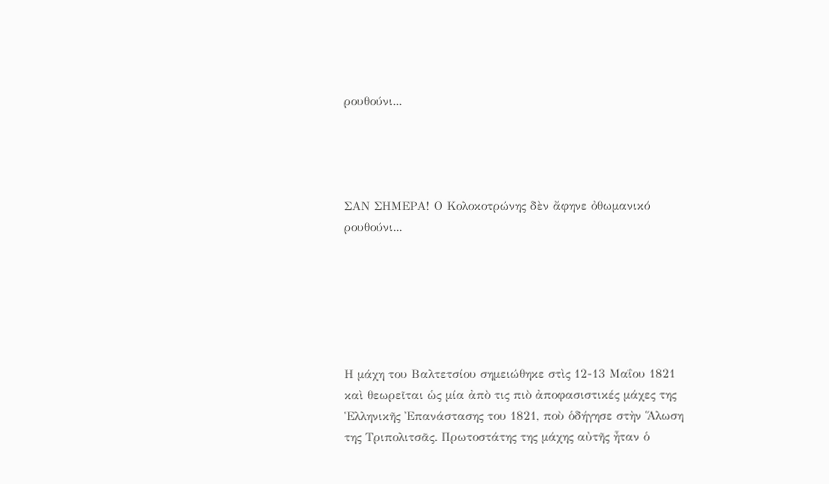ρουθούνι...




ΣΑΝ ΣΗΜΕΡΑ! Ο Κολοκοτρώνης δὲν ἄφηνε ὀθωμανικό ρουθούνι...






Η μάχη του Βαλτετσίου σημειώθηκε στὶς 12-13 Μαΐου 1821 καὶ θεωρεῖται ὡς μία ἀπὸ τις πιὸ ἀποφασιστικές μάχες της Ἑλληνικῆς Ἐπανάστασης του 1821, ποὺ ὁδήγησε στὴν Ἅλωση της Τριπολιτσᾶς. Πρωτοστάτης της μάχης αὐτῆς ἦταν ὁ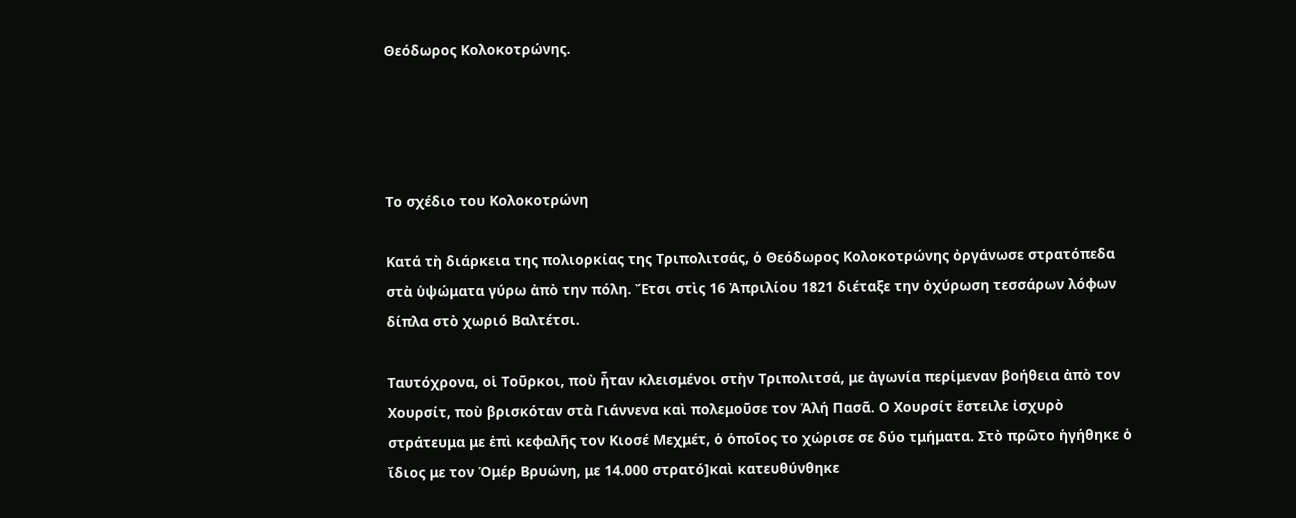Θεόδωρος Κολοκοτρώνης.




Το σχέδιο του Κολοκοτρώνη

Κατά τὴ διάρκεια της πολιορκίας της Τριπολιτσάς, ὁ Θεόδωρος Κολοκοτρώνης ὀργάνωσε στρατόπεδα στὰ ὑψώματα γύρω ἀπὸ την πόλη. Ἔτσι στὶς 16 Ἀπριλίου 1821 διέταξε την ὀχύρωση τεσσάρων λόφων δίπλα στὸ χωριό Βαλτέτσι.

Ταυτόχρονα, οἱ Τοῦρκοι, ποὺ ἦταν κλεισμένοι στὴν Τριπολιτσά, με ἀγωνία περίμεναν βοήθεια ἀπὸ τον Χουρσίτ, ποὺ βρισκόταν στὰ Γιάννενα καὶ πολεμοῦσε τον Ἁλή Πασᾶ. Ο Χουρσίτ ἔστειλε ἰσχυρὸ στράτευμα με ἐπὶ κεφαλῆς τον Κιοσέ Μεχμέτ, ὁ ὁποῖος το χώρισε σε δύο τμήματα. Στὸ πρῶτο ἡγήθηκε ὁ ἴδιος με τον Ὁμέρ Βρυώνη, με 14.000 στρατό]καὶ κατευθύνθηκε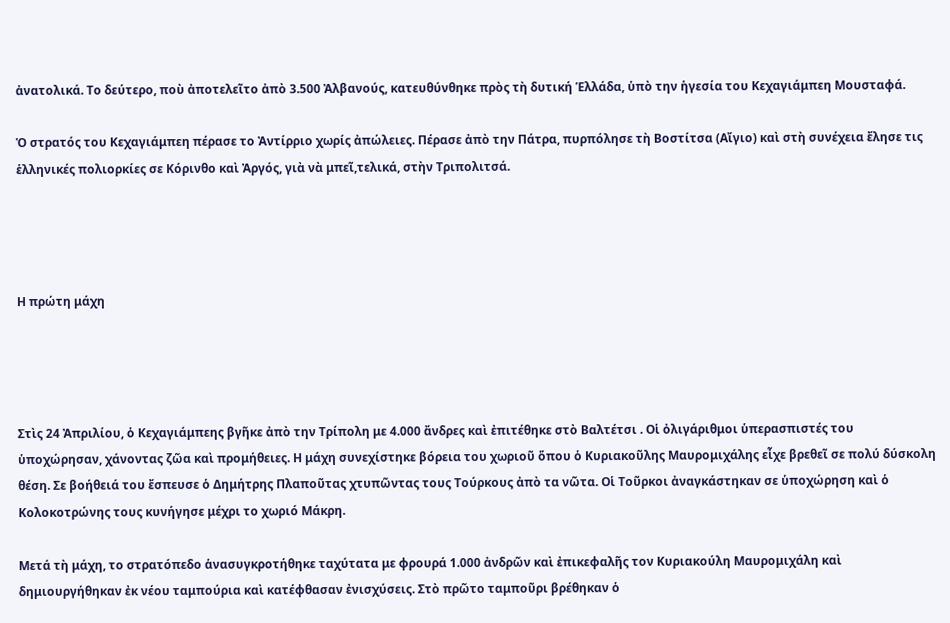ἀνατολικά. Το δεύτερο, ποὺ ἀποτελεῖτο ἀπὸ 3.500 Ἀλβανούς, κατευθύνθηκε πρὸς τὴ δυτική Ἑλλάδα, ὑπὸ την ἡγεσία του Κεχαγιάμπεη Μουσταφά.

Ὁ στρατός του Κεχαγιάμπεη πέρασε το Ἀντίρριο χωρίς ἀπώλειες. Πέρασε ἀπὸ την Πάτρα, πυρπόλησε τὴ Βοστίτσα (Αἴγιο) καὶ στὴ συνέχεια ἔλησε τις ἑλληνικές πολιορκίες σε Κόρινθο καὶ Ἀργός, γιὰ νὰ μπεῖ,τελικά, στὴν Τριπολιτσά.




Η πρώτη μάχη




Στὶς 24 Ἀπριλίου, ὁ Κεχαγιάμπεης βγῆκε ἀπὸ την Τρίπολη με 4.000 ἄνδρες καὶ ἐπιτέθηκε στὸ Βαλτέτσι . Οἱ ὀλιγάριθμοι ὑπερασπιστές του ὑποχώρησαν, χάνοντας ζῶα καὶ προμήθειες. Η μάχη συνεχίστηκε βόρεια του χωριοῦ ὅπου ὁ Κυριακοῦλης Μαυρομιχάλης εἶχε βρεθεῖ σε πολύ δύσκολη θέση. Σε βοήθειά του ἔσπευσε ὁ Δημήτρης Πλαποῦτας χτυπῶντας τους Τούρκους ἀπὸ τα νῶτα. Οἱ Τοῦρκοι ἀναγκάστηκαν σε ὑποχώρηση καὶ ὁ Κολοκοτρώνης τους κυνήγησε μέχρι το χωριό Μάκρη.

Μετά τὴ μάχη, το στρατόπεδο ἁνασυγκροτήθηκε ταχύτατα με φρουρά 1.000 ἀνδρῶν καὶ ἐπικεφαλῆς τον Κυριακούλη Μαυρομιχάλη καὶ δημιουργήθηκαν ἐκ νέου ταμπούρια καὶ κατέφθασαν ἐνισχύσεις. Στὸ πρῶτο ταμποῦρι βρέθηκαν ὁ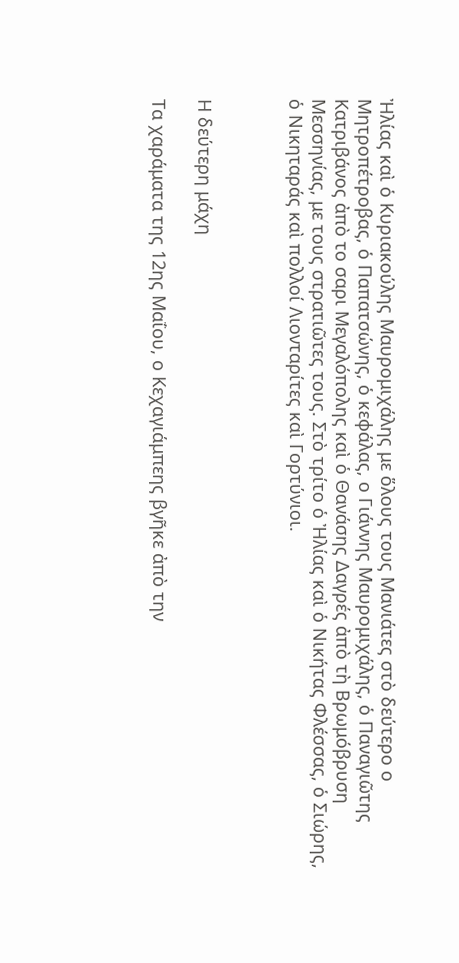Ἠλίας καὶ ὁ Κυριακούλης Μαυρομιχάλης με ὅλους τους Μανιάτες στὸ δεύτερο ο Μητροπέτροβας, ὁ Παπατσώνης, ὁ κεφάλας, ο Γιάννης Μαυρομιχάλης, ὁ Παναγιῶτης Κατριβάνος ἀπὸ το σαρι Μεγαλόπολης καὶ ὁ Θανάσης Δαγρές ἀπὸ τὴ Βρωμόβρυση Μεσσηνίας, με τους στρατιῶτες τους. Στὸ τρίτο ὁ Ἠλίας καὶ ὁ Νικήτας Φλέσσας, ὁ Σιώρης, ὁ Νικηταράς καὶ πολλοί Λιονταρίτες καὶ Γορτύνιοι.



Η δεύτερη μάχη

Τα χαράματα της 12ης Μαΐου, ο Κεχαγιάμπεης βγῆκε ἀπὸ την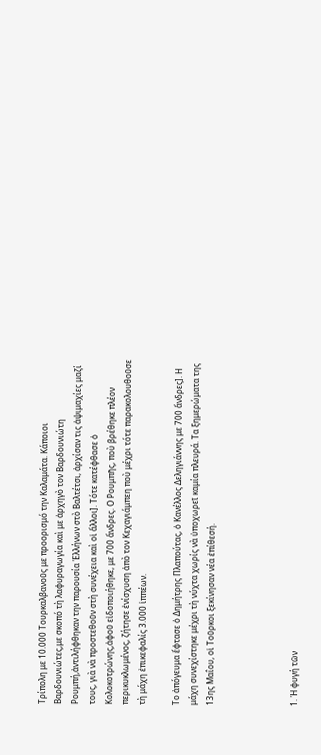Τρίπολη με 10.000 Τουρκαλβανοῦς με προορισμό την Καλαμάτα. Κάποιοι Βαρδουνιώτες,με σκοπό τὴ λαφυραγωγία καὶ με ἀρχηγὸ τον Βαρδουνιώτη Ρουμπή,ἀντιλήφθηκαν την παρουσία Ἑλλήνων στὸ Βαλτέτσι, ἀρχίσαν τις ἁψιμαχίες μαζί τους, γιὰ νὰ προστεθοῦν στὴ συνέχεια καὶ οἱ ἄλλοι]. Τότε κατέφθασε ὁ Κολοκοτρώνης,ἀφοῦ εἰδοποιήθηκε, με 700 ἄνδρες. Ο Ρουμπῆς, ποὺ βρέθηκε πλέον περικυκλωμένος, ζήτησε ἐνίσχυση ἀπὸ τον Κεχαγιάμπεη ποὺ μέχρι τότε παρακολουθοῦσε τὴ μάχη ἐπικεφαλίς 3.000 ἱππέων.

Το ἀπόγευμα ἔφτασε ὁ Δημήτρης Πλαπούτας, ὁ Κανέλλος Δεληγιάννης με 700 ἄνδρες]. Η μάχη συνεχίστηκε μέχρι τὴ νύχτα χωρίς νὰ ὑποχωρεῖ καμία πλευρά. Τα ξημερώματα της 13ης Μαΐου, οἱ Τοῦρκοι ξεκίνησαν νέα ἐπίθεσή.




1. Ἡ φυγή τῶν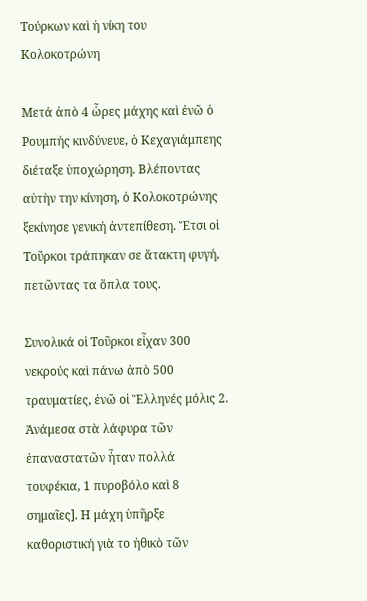Τούρκων καὶ ἡ νίκη του Κολοκοτρώνη

Μετά ἀπὸ 4 ὧρες μάχης καὶ ἐνῶ ὁ Ρουμπής κινδύνευε, ὁ Κεχαγιάμπεης διέταξε ὑποχώρηση. Βλέποντας αὐτὴν την κίνηση, ὁ Κολοκοτρώνης ξεκίνησε γενική ἀντεπίθεση. Ἔτσι οἱ Τοῦρκοι τράπηκαν σε ἄτακτη φυγή, πετῶντας τα ὅπλα τους.

Συνολικά οἱ Τοῦρκοι εἶχαν 300 νεκρούς καὶ πάνω ἀπὸ 500 τραυματίες, ἐνῶ οἱ Ἕλληνές μόλις 2. Ἀνάμεσα στὰ λάφυρα τῶν ἐπαναστατῶν ἦταν πολλά τουφέκια, 1 πυροβόλο καὶ 8 σημαῖες]. Η μάχη ὑπῆρξε καθοριστική γιὰ το ἠθικὸ τῶν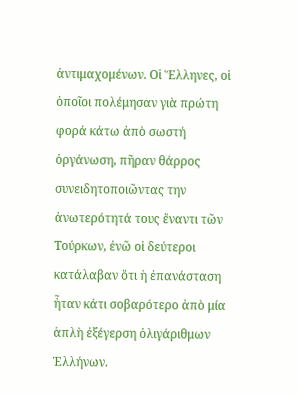ἀντιμαχομένων. Οἱ Ἕλληνες, οἱ ὁποῖοι πολέμησαν γιὰ πρώτη φορά κάτω ἀπὸ σωστή ὀργάνωση, πῆραν θάρρος συνειδητοποιῶντας την ἀνωτερότητά τους ἔναντι τῶν Τούρκων, ἐνῶ οἱ δεύτεροι κατάλαβαν ὅτι ἡ ἐπανάσταση ἦταν κάτι σοβαρότερο ἀπὸ μία ἁπλὴ ἐξέγερση ὀλιγάριθμων Ἑλλήνων.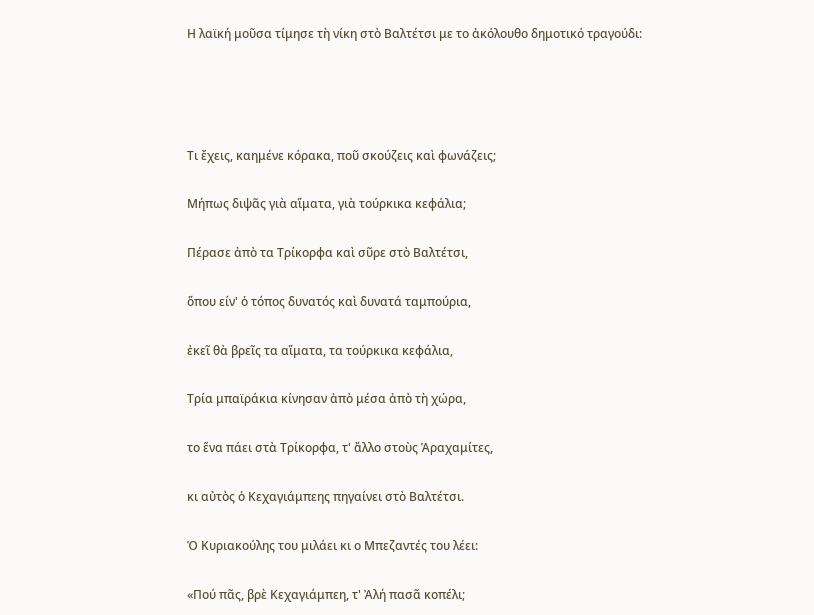Η λαϊκή μοῦσα τίμησε τὴ νίκη στὸ Βαλτέτσι με το ἀκόλουθο δημοτικό τραγούδι:




Τι ἔχεις, καημένε κόρακα, ποῦ σκούζεις καὶ φωνάζεις;

Μήπως διψᾶς γιὰ αἵματα, γιὰ τούρκικα κεφάλια;

Πέρασε ἀπὸ τα Τρίκορφα καὶ σῦρε στὸ Βαλτέτσι,

ὅπου είν' ὁ τόπος δυνατός καὶ δυνατά ταμπούρια,

ἐκεῖ θὰ βρεῖς τα αἵματα, τα τούρκικα κεφάλια,

Τρία μπαϊράκια κίνησαν ἀπὸ μέσα ἀπὸ τὴ χώρα,

το ἕνα πάει στὰ Τρίκορφα, τ' ἄλλο στοὺς Ἁραχαμίτες,

κι αὐτὸς ὁ Κεχαγιάμπεης πηγαίνει στὸ Βαλτέτσι.

Ὁ Κυριακούλης του μιλάει κι ο Μπεζαντές του λέει:

«Πού πᾶς, βρὲ Κεχαγιάμπεη, τ' Ἀλή πασᾶ κοπέλι;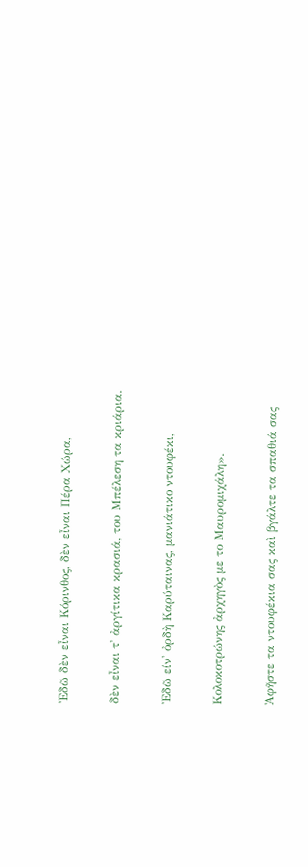Ἐδῶ δὲν εἶναι Κόρινθος, δὲν εἶναι Πέρα Χώρα,

δὲν εἶναι τ' ἀργίτικα κρασιά, του Μπέλεση τα κριάρια.

Ἐδῶ είν' ὀρδὴ Καρύταινας, μανιάτικο ντουφέκι,

Κολοκοτρώνης ἀρχηγὸς με το Μαυρομιχάλη».

Ἀφῆστε τα ντουφέκια σας καὶ βγάλτε τα σπαθιά σας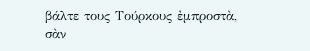βάλτε τους Τούρκους ἐμπροστὰ, σὰν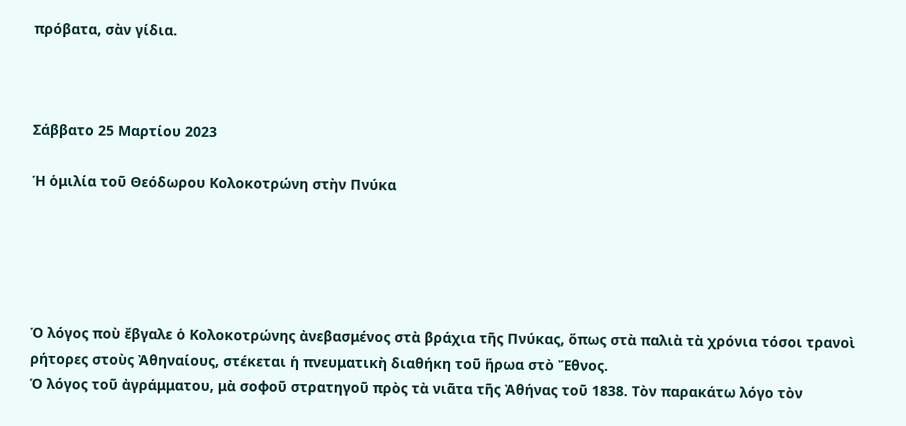πρόβατα, σὰν γίδια.



Σάββατο 25 Μαρτίου 2023

Ἡ ὁμιλία τοῦ Θεόδωρου Κολοκοτρώνη στὴν Πνύκα





Ὁ λόγος ποὺ ἔβγαλε ὁ Κολοκοτρώνης ἀνεβασμένος στὰ βράχια τῆς Πνύκας, ὅπως στὰ παλιὰ τὰ χρόνια τόσοι τρανοὶ ρήτορες στοὺς Ἀθηναίους, στέκεται ἡ πνευματικὴ διαθήκη τοῦ ἥρωα στὸ Ἔθνος.
Ὁ λόγος τοῦ ἀγράμματου, μὰ σοφοῦ στρατηγοῦ πρὸς τὰ νιᾶτα τῆς Ἀθήνας τοῦ 1838. Τὸν παρακάτω λόγο τὸν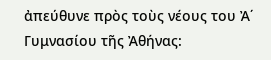ἀπεύθυνε πρὸς τοὺς νέους του Ἀ΄ Γυμνασίου τῆς Ἀθήνας: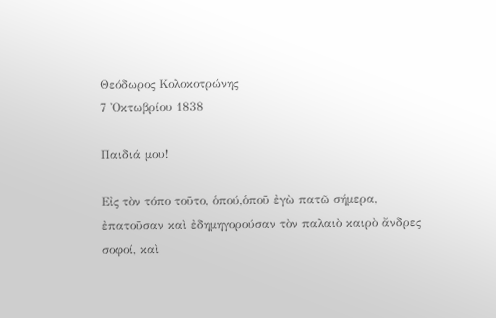Θεόδωρος Κολοκοτρώνης
7 Ὀκτωβρίου 1838

Παιδιά μου!

Εἰς τὸν τόπο τοῦτο, ὁπού,ὁποῦ ἐγὼ πατῶ σήμερα, ἐπατοῦσαν καὶ ἐδημηγορούσαν τὸν παλαιὸ καιρὸ ἄνδρες σοφοί, καὶ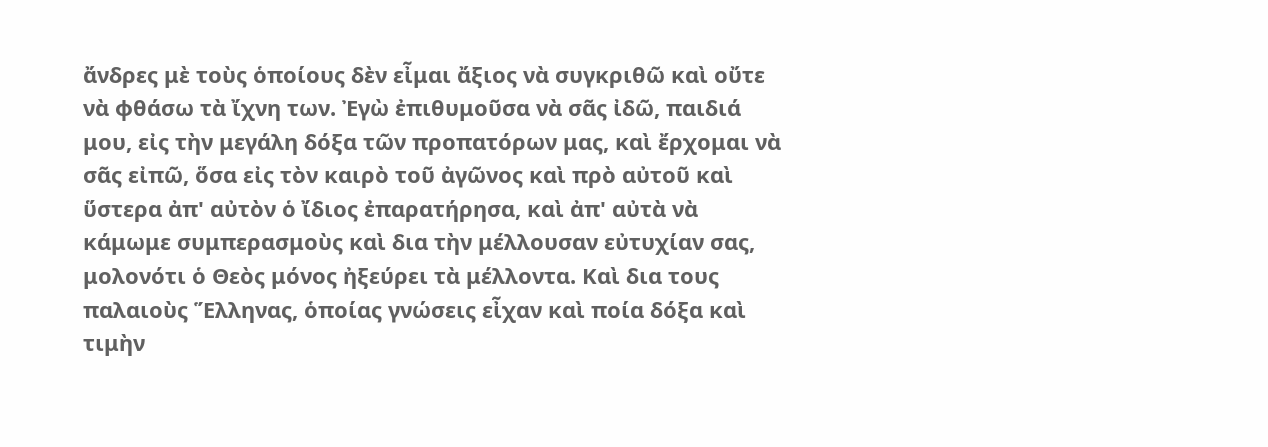ἄνδρες μὲ τοὺς ὁποίους δὲν εἶμαι ἄξιος νὰ συγκριθῶ καὶ οὔτε νὰ φθάσω τὰ ἴχνη των. Ἐγὼ ἐπιθυμοῦσα νὰ σᾶς ἰδῶ, παιδιά μου, εἰς τὴν μεγάλη δόξα τῶν προπατόρων μας, καὶ ἔρχομαι νὰ σᾶς εἰπῶ, ὅσα εἰς τὸν καιρὸ τοῦ ἀγῶνος καὶ πρὸ αὐτοῦ καὶ ὕστερα ἀπ' αὐτὸν ὁ ἴδιος ἐπαρατήρησα, καὶ ἀπ' αὐτὰ νὰ κάμωμε συμπερασμοὺς καὶ δια τὴν μέλλουσαν εὐτυχίαν σας, μολονότι ὁ Θεὸς μόνος ἠξεύρει τὰ μέλλοντα. Καὶ δια τους παλαιοὺς Ἕλληνας, ὁποίας γνώσεις εἶχαν καὶ ποία δόξα καὶ τιμὴν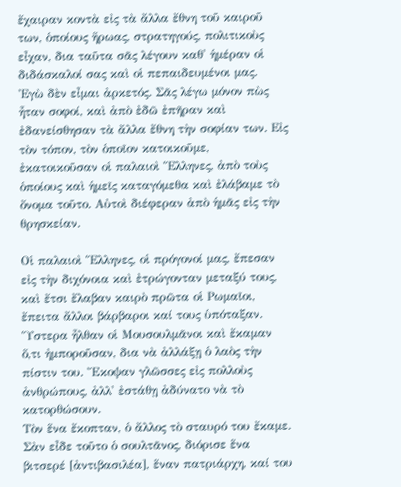ἔχαιραν κοντὰ εἰς τὰ ἄλλα ἔθνη τοῦ καιροῦ των, ὁποίους ἥρωας, στρατηγούς, πολιτικοὺς εἶχαν, δια ταῦτα σᾶς λέγουν καθ' ἡμέραν οἱ διδάσκαλοί σας καὶ οἱ πεπαιδευμένοι μας.
Ἐγὼ δὲν εἶμαι ἀρκετός. Σᾶς λέγω μόνον πὼς ἦταν σοφοί, καὶ ἀπὸ ἐδῶ ἐπῆραν καὶ ἐδανείσθησαν τὰ ἄλλα ἔθνη τὴν σοφίαν των. Εἰς τὸν τόπον, τὸν ὁποῖον κατοικοῦμε, ἐκατοικοῦσαν οἱ παλαιοὶ Ἕλληνες, ἀπὸ τοὺς ὁποίους καὶ ἡμεῖς καταγόμεθα καὶ ἐλάβαμε τὸ ὄνομα τοῦτο. Αὐτοὶ διέφεραν ἀπὸ ἡμᾶς εἰς τὴν θρησκείαν.

Οἱ παλαιοὶ Ἕλληνες, οἱ πρόγονοί μας, ἔπεσαν εἰς τὴν διχόνοια καὶ ἐτρώγονταν μεταξύ τους, καὶ ἔτσι ἔλαβαν καιρὸ πρῶτα οἱ Ρωμαῖοι, ἔπειτα ἄλλοι βάρβαροι καί τους ὑπόταξαν.
Ὕστερα ἦλθαν οἱ Μουσουλμᾶνοι καὶ ἔκαμαν ὅ,τι ἠμποροῦσαν, δια νὰ ἀλλάξῃ ὁ λαὸς τὴν πίστιν του. Ἔκοψαν γλῶσσες εἰς πολλοὺς ἀνθρώπους, ἀλλ' ἐστάθῃ ἀδύνατο νὰ τὸ κατορθώσουν.
Τὸν ἕνα ἔκοπταν, ὁ ἄλλος τὸ σταυρό του ἔκαμε. Σὰν εἶδε τοῦτο ὁ σουλτᾶνος, διόρισε ἕνα βιτσερέ [ἀντιβασιλέα], ἕναν πατριάρχη, καί του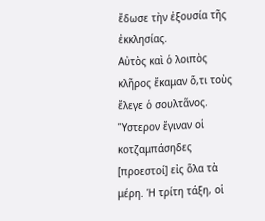ἔδωσε τὴν ἐξουσία τῆς ἐκκλησίας.
Αὐτὸς καὶ ὁ λοιπὸς κλῆρος ἔκαμαν ὅ,τι τοὺς ἔλεγε ὁ σουλτᾶνος.
Ὕστερον ἔγιναν οἱ κοτζαμπάσηδες [προεστοί] εἰς ὅλα τὰ μέρη. Ἡ τρίτη τάξη, οἱ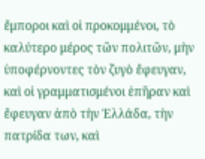ἔμποροι καὶ οἱ προκομμένοι, τὸ καλύτερο μέρος τῶν πολιτῶν, μὴν ὑποφέρνοντες τὸν ζυγὸ ἔφευγαν, καὶ οἱ γραμματισμένοι ἐπῆραν καὶ ἔφευγαν ἀπὸ τὴν Ἑλλάδα, τὴν πατρίδα των, καὶ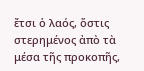ἔτσι ὁ λαός, ὅστις στερημένος ἀπὸ τὰ μέσα τῆς προκοπῆς,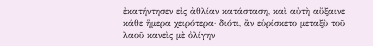ἐκατήντησεν εἰς ἀθλίαν κατάσταση, καὶ αὐτὴ αὔξαινε κάθε ἥμερα χειρότερα· διότι, ἂν εὑρίσκετο μεταξὺ τοῦ λαοῦ κανεὶς μὲ ὀλίγην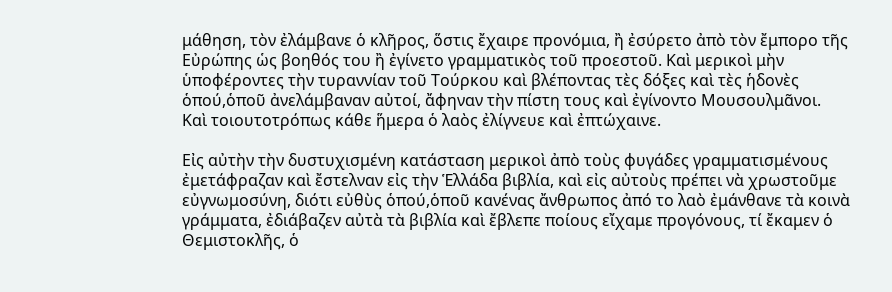μάθηση, τὸν ἐλάμβανε ὁ κλῆρος, ὅστις ἔχαιρε προνόμια, ἢ ἐσύρετο ἀπὸ τὸν ἔμπορο τῆς Εὐρώπης ὡς βοηθός του ἢ ἐγίνετο γραμματικὸς τοῦ προεστοῦ. Καὶ μερικοὶ μὴν ὑποφέροντες τὴν τυραννίαν τοῦ Τούρκου καὶ βλέποντας τὲς δόξες καὶ τὲς ἡδονὲς ὁπού,ὁποῦ ἀνελάμβαναν αὐτοί, ἄφηναν τὴν πίστη τους καὶ ἐγίνοντο Μουσουλμᾶνοι.
Καὶ τοιουτοτρόπως κάθε ἥμερα ὁ λαὸς ἐλίγνευε καὶ ἐπτώχαινε.

Εἰς αὐτὴν τὴν δυστυχισμένη κατάσταση μερικοὶ ἀπὸ τοὺς φυγάδες γραμματισμένους ἐμετάφραζαν καὶ ἔστελναν εἰς τὴν Ἑλλάδα βιβλία, καὶ εἰς αὐτοὺς πρέπει νὰ χρωστοῦμε εὐγνωμοσύνη, διότι εὐθὺς ὁπού,ὁποῦ κανένας ἄνθρωπος ἀπό το λαὸ ἐμάνθανε τὰ κοινὰ γράμματα, ἐδιάβαζεν αὐτὰ τὰ βιβλία καὶ ἔβλεπε ποίους εἴχαμε προγόνους, τί ἔκαμεν ὁ Θεμιστοκλῆς, ὁ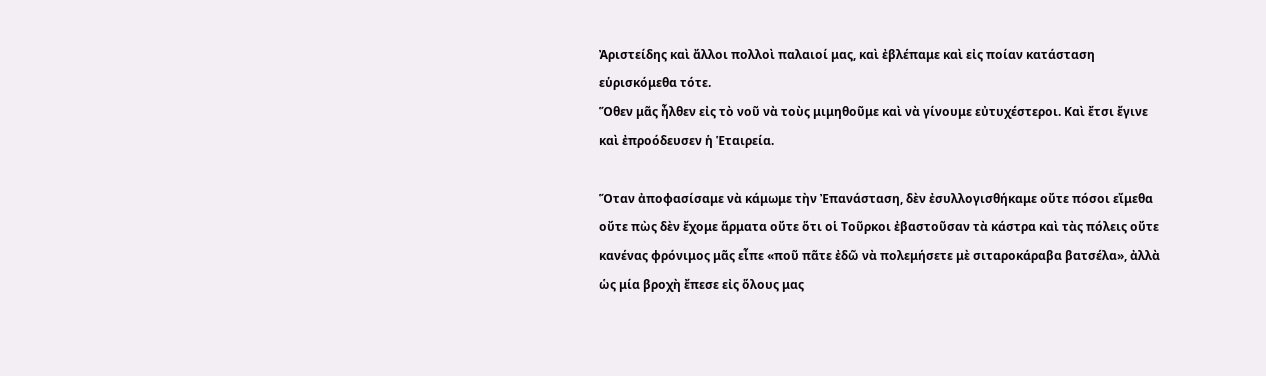Ἀριστείδης καὶ ἄλλοι πολλοὶ παλαιοί μας, καὶ ἐβλέπαμε καὶ εἰς ποίαν κατάσταση εὑρισκόμεθα τότε.
Ὅθεν μᾶς ἦλθεν εἰς τὸ νοῦ νὰ τοὺς μιμηθοῦμε καὶ νὰ γίνουμε εὐτυχέστεροι. Καὶ ἔτσι ἔγινε καὶ ἐπροόδευσεν ἡ Ἑταιρεία.

Ὅταν ἀποφασίσαμε νὰ κάμωμε τὴν Ἐπανάσταση, δὲν ἐσυλλογισθήκαμε οὔτε πόσοι εἴμεθα οὔτε πὼς δὲν ἔχομε ἅρματα οὔτε ὅτι οἱ Τοῦρκοι ἐβαστοῦσαν τὰ κάστρα καὶ τὰς πόλεις οὔτε κανένας φρόνιμος μᾶς εἶπε «ποῦ πᾶτε ἐδῶ νὰ πολεμήσετε μὲ σιταροκάραβα βατσέλα», ἀλλὰ ὡς μία βροχὴ ἔπεσε εἰς ὅλους μας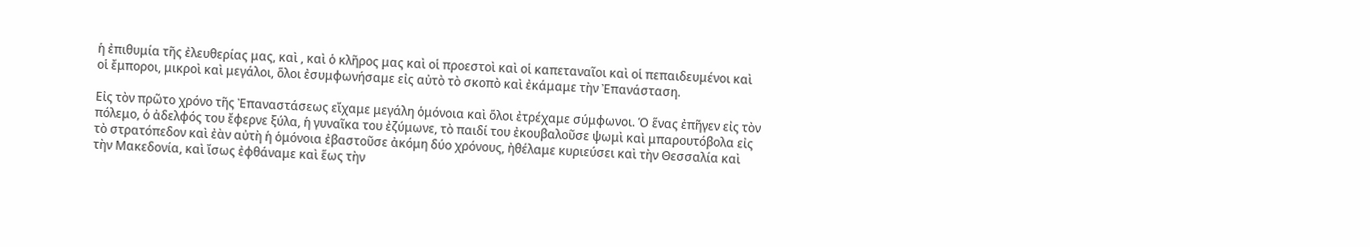ἡ ἐπιθυμία τῆς ἐλευθερίας μας, καὶ , καὶ ὁ κλῆρος μας καὶ οἱ προεστοὶ καὶ οἱ καπεταναῖοι καὶ οἱ πεπαιδευμένοι καὶ οἱ ἔμποροι, μικροὶ καὶ μεγάλοι, ὅλοι ἐσυμφωνήσαμε εἰς αὐτὸ τὸ σκοπὸ καὶ ἐκάμαμε τὴν Ἐπανάσταση.

Εἰς τὸν πρῶτο χρόνο τῆς Ἐπαναστάσεως εἴχαμε μεγάλη ὁμόνοια καὶ ὅλοι ἐτρέχαμε σύμφωνοι. Ὁ ἕνας ἐπῆγεν εἰς τὸν πόλεμο, ὁ ἀδελφός του ἔφερνε ξύλα, ἡ γυναῖκα του ἐζύμωνε, τὸ παιδί του ἐκουβαλοῦσε ψωμὶ καὶ μπαρουτόβολα εἰς τὸ στρατόπεδον καὶ ἐὰν αὐτὴ ἡ ὁμόνοια ἐβαστοῦσε ἀκόμη δύο χρόνους, ἠθέλαμε κυριεύσει καὶ τὴν Θεσσαλία καὶ τὴν Μακεδονία, καὶ ἴσως ἐφθάναμε καὶ ἕως τὴν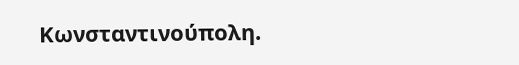Κωνσταντινούπολη.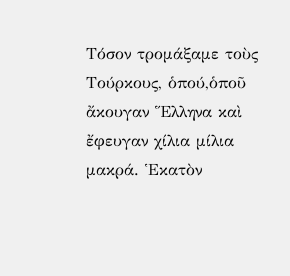Τόσον τρομάξαμε τοὺς Τούρκους, ὁπού,ὁποῦ ἄκουγαν Ἕλληνα καὶ ἔφευγαν χίλια μίλια μακρά. Ἑκατὸν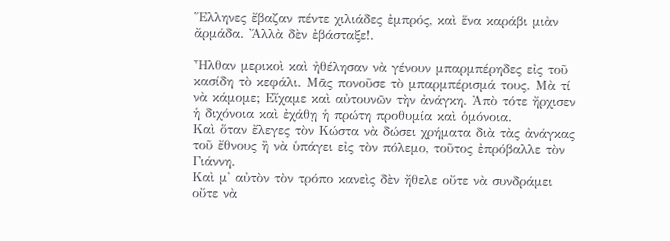Ἕλληνες ἔβαζαν πέντε χιλιάδες ἐμπρός, καὶ ἕνα καράβι μιὰν ἄρμάδα. Ἄλλὰ δὲν ἐβάσταξε!.

Ἦλθαν μερικοὶ καὶ ἠθέλησαν νὰ γένουν μπαρμπέρηδες εἰς τοῦ κασίδη τὸ κεφάλι. Μᾶς πονοῦσε τὸ μπαρμπέρισμά τους. Μὰ τί νὰ κάμομε; Εἴχαμε καὶ αὐτουνῶν τὴν ἀνάγκη. Ἀπὸ τότε ἤρχισεν ἡ διχόνοια καὶ ἐχάθῃ ἡ πρώτη προθυμία καὶ ὁμόνοια.
Καὶ ὅταν ἔλεγες τὸν Κώστα νὰ δώσει χρήματα διὰ τὰς ἀνάγκας τοῦ ἔθνους ἢ νὰ ὑπάγει εἰς τὸν πόλεμο, τοῦτος ἐπρόβαλλε τὸν Γιάννη.
Καὶ μ' αὐτὸν τὸν τρόπο κανεὶς δὲν ἤθελε οὔτε νὰ συνδράμει οὔτε νὰ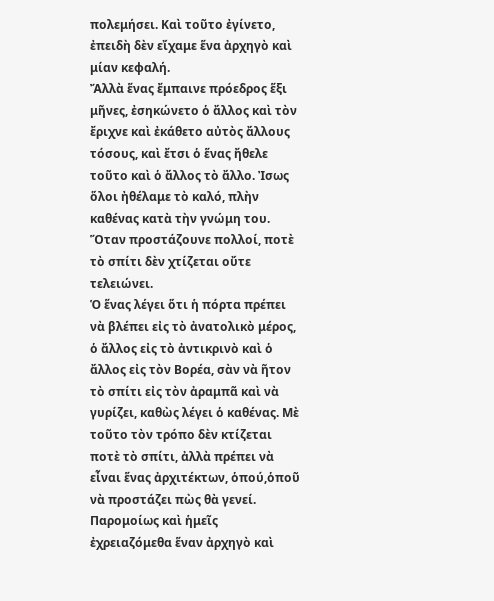πολεμήσει. Καὶ τοῦτο ἐγίνετο, ἐπειδὴ δὲν εἴχαμε ἕνα ἀρχηγὸ καὶ μίαν κεφαλή.
Ἄλλὰ ἕνας ἔμπαινε πρόεδρος ἕξι μῆνες, ἐσηκώνετο ὁ ἄλλος καὶ τὸν ἔριχνε καὶ ἐκάθετο αὐτὸς ἄλλους τόσους, καὶ ἔτσι ὁ ἕνας ἤθελε τοῦτο καὶ ὁ ἄλλος τὸ ἄλλο. Ἰσως ὅλοι ἠθέλαμε τὸ καλό, πλὴν καθένας κατὰ τὴν γνώμη του.
Ὅταν προστάζουνε πολλοί, ποτὲ τὸ σπίτι δὲν χτίζεται οὔτε τελειώνει.
Ὁ ἕνας λέγει ὅτι ἡ πόρτα πρέπει νὰ βλέπει εἰς τὸ ἀνατολικὸ μέρος, ὁ ἄλλος εἰς τὸ ἀντικρινὸ καὶ ὁ ἄλλος εἰς τὸν Βορέα, σὰν νὰ ῆτον τὸ σπίτι εἰς τὸν ἀραμπᾶ καὶ νὰ γυρίζει, καθὼς λέγει ὁ καθένας. Μὲ τοῦτο τὸν τρόπο δὲν κτίζεται ποτὲ τὸ σπίτι, ἀλλὰ πρέπει νὰ εἶναι ἕνας ἀρχιτέκτων, ὁπού,ὁποῦ νὰ προστάζει πὼς θὰ γενεί.
Παρομοίως καὶ ἡμεῖς ἐχρειαζόμεθα ἕναν ἀρχηγὸ καὶ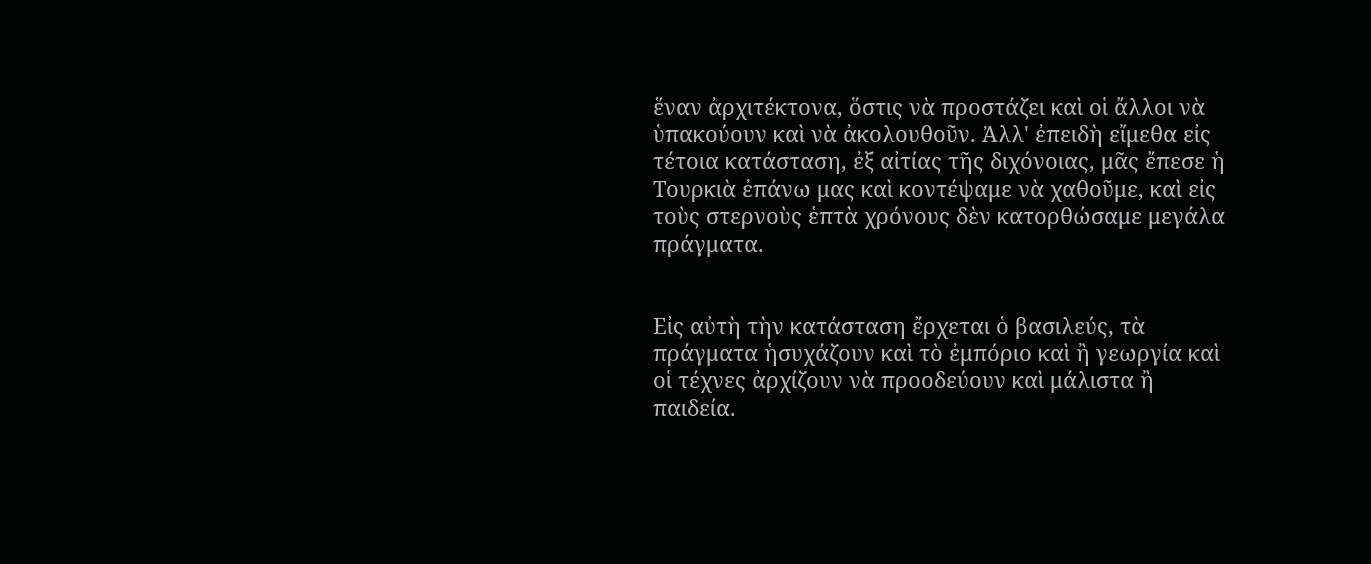ἕναν ἀρχιτέκτονα, ὅστις νὰ προστάζει καὶ οἱ ἄλλοι νὰ ὑπακούουν καὶ νὰ ἀκολουθοῦν. Ἀλλ' ἐπειδὴ εἴμεθα εἰς τέτοια κατάσταση, ἐξ αἰτίας τῆς διχόνοιας, μᾶς ἔπεσε ἡ Τουρκιὰ ἐπάνω μας καὶ κοντέψαμε νὰ χαθοῦμε, καὶ εἰς τοὺς στερνοὺς ἑπτὰ χρόνους δὲν κατορθώσαμε μεγάλα πράγματα.


Εἰς αὐτὴ τὴν κατάσταση ἔρχεται ὁ βασιλεύς, τὰ πράγματα ἡσυχάζουν καὶ τὸ ἐμπόριο καὶ ἢ γεωργία καὶ οἱ τέχνες ἀρχίζουν νὰ προοδεύουν καὶ μάλιστα ἢ παιδεία.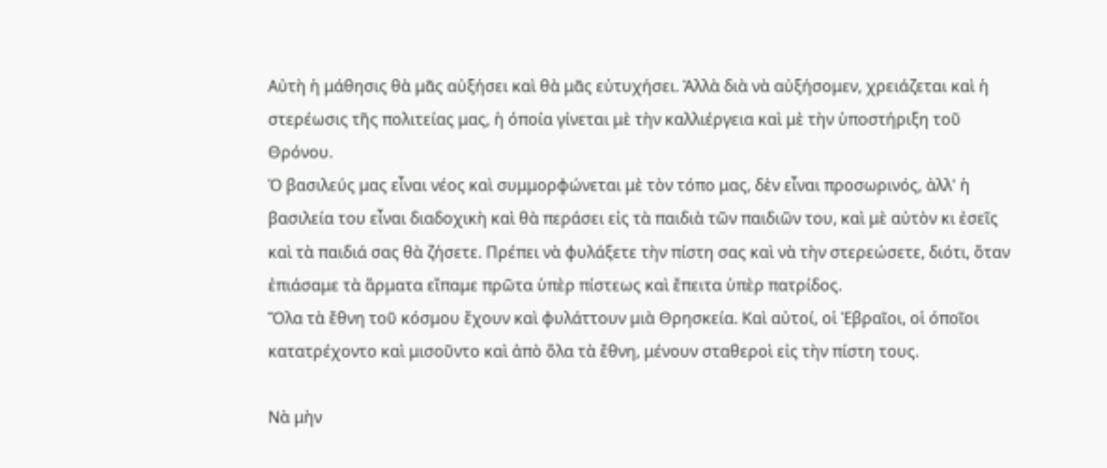Αὐτὴ ἡ μάθησις θὰ μᾶς αὐξήσει καὶ θὰ μᾶς εὐτυχήσει. Ἀλλὰ διὰ νὰ αὐξήσομεν, χρειάζεται καὶ ἡ στερέωσις τῆς πολιτείας μας, ἡ όποία γίνεται μὲ τὴν καλλιέργεια καὶ μὲ τὴν ὑποστήριξη τοῦ Θρόνου.
Ὁ βασιλεύς μας εἶναι νέος καὶ συμμορφώνεται μὲ τὸν τόπο μας, δὲν εἶναι προσωρινός, ἀλλ' ἡ βασιλεία του εἶναι διαδοχικὴ καὶ θὰ περάσει εἰς τὰ παιδιὰ τῶν παιδιῶν του, καὶ μὲ αὐτὸν κι ἐσεῖς καὶ τὰ παιδιά σας θὰ ζήσετε. Πρέπει νὰ φυλάξετε τὴν πίστη σας καὶ νὰ τὴν στερεώσετε, διότι, ὅταν ἐπιάσαμε τὰ ἅρματα εἴπαμε πρῶτα ὑπὲρ πίστεως καὶ ἔπειτα ὑπὲρ πατρίδος.
Ὅλα τὰ ἔθνη τοῦ κόσμου ἔχουν καὶ φυλάττουν μιὰ Θρησκεία. Καὶ αὐτοί, οἱ Ἑβραῖοι, οἱ όποῖοι κατατρέχοντο καὶ μισοῦντο καὶ ἀπὸ ὅλα τὰ ἔθνη, μένουν σταθεροὶ εἰς τὴν πίστη τους.

Νὰ μὴν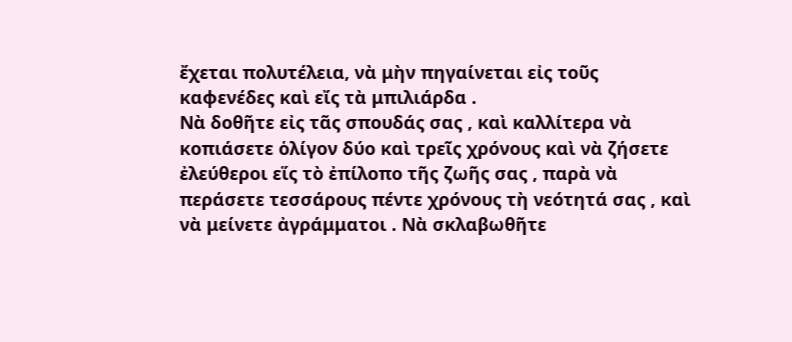ἔχεται πολυτέλεια, νὰ μὴν πηγαίνεται εἰς τοῦς καφενέδες καὶ εἴς τὰ μπιλιάρδα .
Νὰ δοθῆτε εἰς τᾶς σπουδάς σας , καὶ καλλίτερα νὰ κοπιάσετε ὁλίγον δύο καὶ τρεῖς χρόνους καὶ νὰ ζήσετε ἐλεύθεροι εἵς τὸ ἐπίλοπο τῆς ζωῆς σας , παρὰ νὰ περάσετε τεσσάρους πέντε χρόνους τὴ νεότητά σας , καὶ νὰ μείνετε ἀγράμματοι . Νὰ σκλαβωθῆτε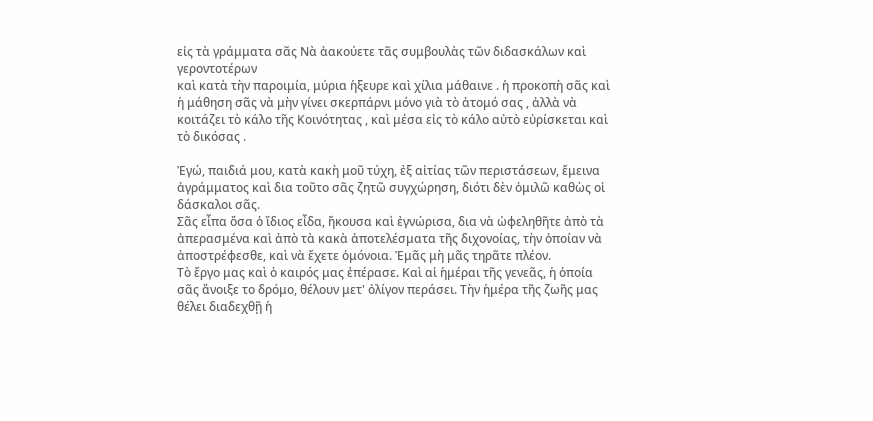εἰς τὰ γράμματα σᾶς Νὰ ἀακούετε τᾶς συμβουλὰς τῶν διδασκάλων καὶ γεροντοτέρων
καὶ κατὰ τὴν παροιμία, μύρια ἡξευρε καὶ χίλια μάθαινε . ἡ προκοπὴ σᾶς καὶ ἡ μάθηση σᾶς νὰ μὴν γίνει σκερπάρνι μόνο γιὰ τὸ ἀτομό σας , ἀλλὰ νὰ κοιτάζει τὸ κάλο τῆς Κοινότητας , καὶ μέσα εἰς τὸ κάλο αὐτὸ εὐρίσκεται καὶ τὸ δικόσας .

Ἐγώ, παιδιά μου, κατὰ κακὴ μοῦ τύχη, ἐξ αἰτίας τῶν περιστάσεων, ἔμεινα ἀγράμματος καὶ δια τοῦτο σᾶς ζητῶ συγχώρηση, διότι δὲν ὁμιλῶ καθὼς οἱ δάσκαλοι σᾶς.
Σᾶς εἶπα ὅσα ὁ ἴδιος εἶδα, ἤκουσα καὶ ἐγνώρισα, δια νὰ ὠφεληθῆτε ἀπὸ τὰ ἀπερασμένα καὶ ἀπὸ τὰ κακὰ ἀποτελέσματα τῆς διχονοίας, τὴν ὁποίαν νὰ ἀποστρέφεσθε, καὶ νὰ ἔχετε ὁμόνοια. Ἐμᾶς μὴ μᾶς τηρᾶτε πλέον.
Τὸ ἔργο μας καὶ ὁ καιρός μας ἐπέρασε. Καὶ αἱ ἡμέραι τῆς γενεᾶς, ἡ ὁποία σᾶς ἄνοιξε το δρόμο, θέλουν μετ' ὀλίγον περάσει. Τὴν ἡμέρα τῆς ζωῆς μας θέλει διαδεχθῇ ἡ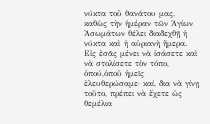νύκτα τοῦ θανάτου μας, καθὼς τὴν ἡμέραν τῶν Ἁγίων Ἀσωμάτων θέλει διαδεχθῇ ἡ νύκτα καὶ ἡ αὐριανὴ ἥμερα.
Εἰς ἐσᾶς μένει νὰ ἰσάσετε καὶ νὰ στολίσετε τὸν τόπο, ὁπού,ὁποῦ ἡμεῖς ἐλευθερώσαμε· καί, δια νὰ γίνῃ τοῦτο, πρέπει νὰ ἔχετε ὡς θεμέλια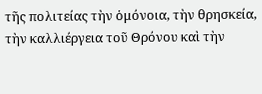τῆς πολιτείας τὴν ὁμόνοια, τὴν θρησκεία, τὴν καλλιέργεια τοῦ Θρόνου καὶ τὴν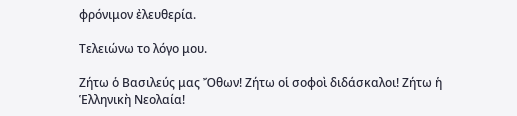φρόνιμον ἐλευθερία.

Τελειώνω το λόγο μου.

Ζήτω ὁ Βασιλεύς μας Ὄθων! Ζήτω οἱ σοφοὶ διδάσκαλοι! Ζήτω ἡ Ἑλληνικὴ Νεολαία!